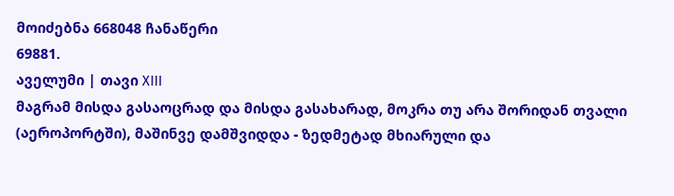მოიძებნა 668048 ჩანაწერი
69881.
აველუმი | თავი XIII
მაგრამ მისდა გასაოცრად და მისდა გასახარად, მოკრა თუ არა შორიდან თვალი (აეროპორტში), მაშინვე დამშვიდდა - ზედმეტად მხიარული და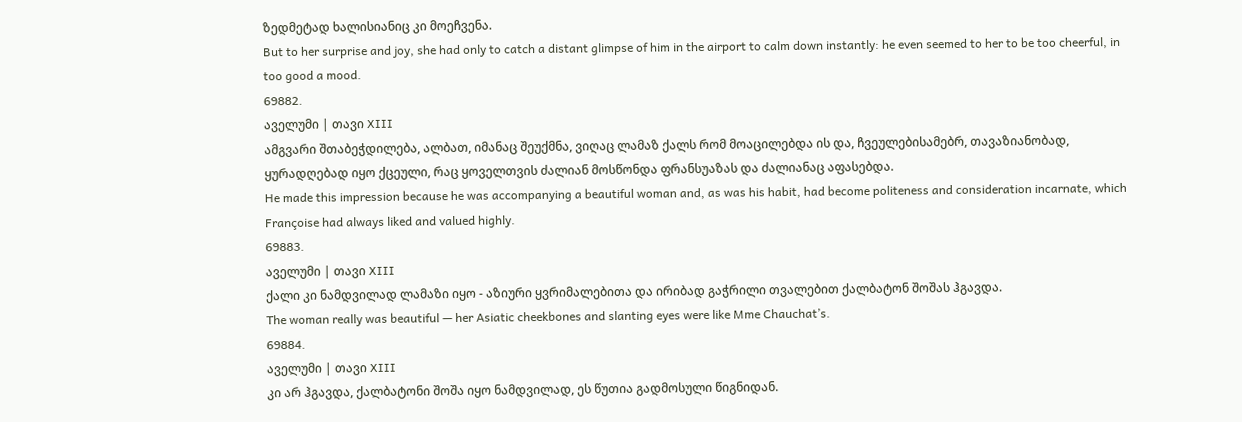ზედმეტად ხალისიანიც კი მოეჩვენა.
But to her surprise and joy, she had only to catch a distant glimpse of him in the airport to calm down instantly: he even seemed to her to be too cheerful, in too good a mood.
69882.
აველუმი | თავი XIII
ამგვარი შთაბეჭდილება, ალბათ, იმანაც შეუქმნა, ვიღაც ლამაზ ქალს რომ მოაცილებდა ის და, ჩვეულებისამებრ, თავაზიანობად, ყურადღებად იყო ქცეული, რაც ყოველთვის ძალიან მოსწონდა ფრანსუაზას და ძალიანაც აფასებდა.
He made this impression because he was accompanying a beautiful woman and, as was his habit, had become politeness and consideration incarnate, which Françoise had always liked and valued highly.
69883.
აველუმი | თავი XIII
ქალი კი ნამდვილად ლამაზი იყო - აზიური ყვრიმალებითა და ირიბად გაჭრილი თვალებით ქალბატონ შოშას ჰგავდა.
The woman really was beautiful — her Asiatic cheekbones and slanting eyes were like Mme Chauchat’s.
69884.
აველუმი | თავი XIII
კი არ ჰგავდა, ქალბატონი შოშა იყო ნამდვილად, ეს წუთია გადმოსული წიგნიდან.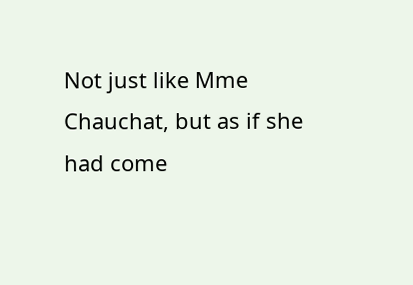Not just like Mme Chauchat, but as if she had come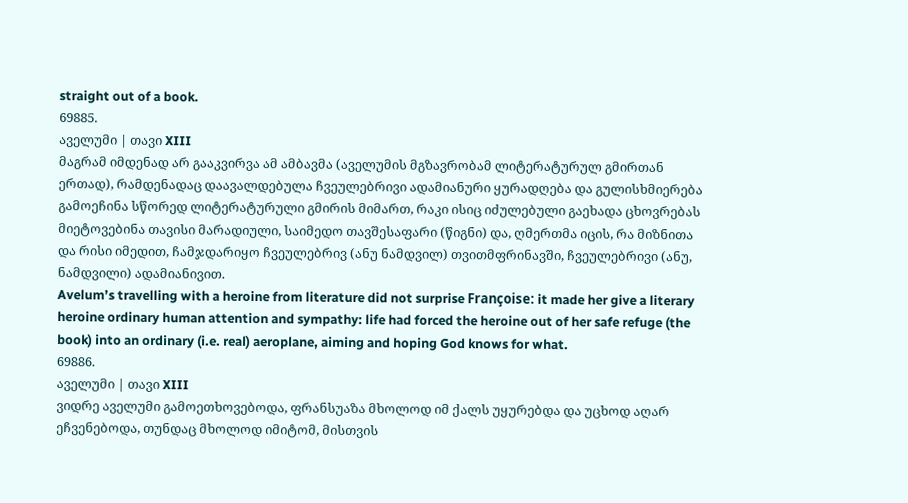straight out of a book.
69885.
აველუმი | თავი XIII
მაგრამ იმდენად არ გააკვირვა ამ ამბავმა (აველუმის მგზავრობამ ლიტერატურულ გმირთან ერთად), რამდენადაც დაავალდებულა ჩვეულებრივი ადამიანური ყურადღება და გულისხმიერება გამოეჩინა სწორედ ლიტერატურული გმირის მიმართ, რაკი ისიც იძულებული გაეხადა ცხოვრებას მიეტოვებინა თავისი მარადიული, საიმედო თავშესაფარი (წიგნი) და, ღმერთმა იცის, რა მიზნითა და რისი იმედით, ჩამჯდარიყო ჩვეულებრივ (ანუ ნამდვილ) თვითმფრინავში, ჩვეულებრივი (ანუ, ნამდვილი) ადამიანივით.
Avelum’s travelling with a heroine from literature did not surprise Françoise: it made her give a literary heroine ordinary human attention and sympathy: life had forced the heroine out of her safe refuge (the book) into an ordinary (i.e. real) aeroplane, aiming and hoping God knows for what.
69886.
აველუმი | თავი XIII
ვიდრე აველუმი გამოეთხოვებოდა, ფრანსუაზა მხოლოდ იმ ქალს უყურებდა და უცხოდ აღარ ეჩვენებოდა, თუნდაც მხოლოდ იმიტომ, მისთვის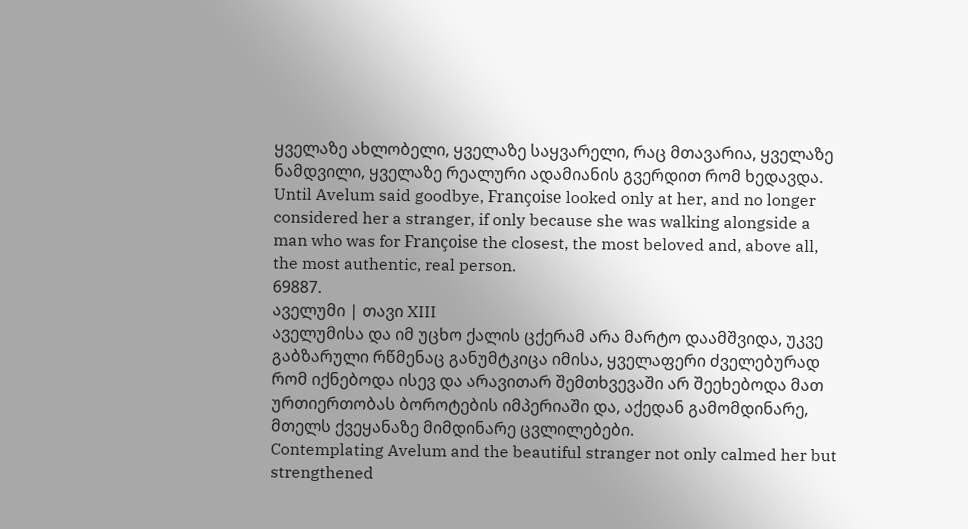ყველაზე ახლობელი, ყველაზე საყვარელი, რაც მთავარია, ყველაზე ნამდვილი, ყველაზე რეალური ადამიანის გვერდით რომ ხედავდა.
Until Avelum said goodbye, Françoise looked only at her, and no longer considered her a stranger, if only because she was walking alongside a man who was for Françoise the closest, the most beloved and, above all, the most authentic, real person.
69887.
აველუმი | თავი XIII
აველუმისა და იმ უცხო ქალის ცქერამ არა მარტო დაამშვიდა, უკვე გაბზარული რწმენაც განუმტკიცა იმისა, ყველაფერი ძველებურად რომ იქნებოდა ისევ და არავითარ შემთხვევაში არ შეეხებოდა მათ ურთიერთობას ბოროტების იმპერიაში და, აქედან გამომდინარე, მთელს ქვეყანაზე მიმდინარე ცვლილებები.
Contemplating Avelum and the beautiful stranger not only calmed her but strengthened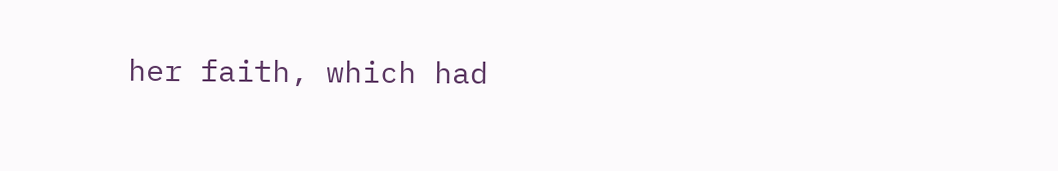her faith, which had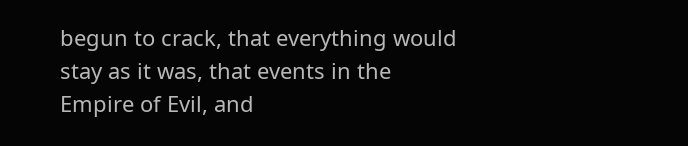begun to crack, that everything would stay as it was, that events in the Empire of Evil, and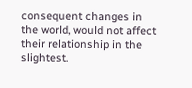consequent changes in the world, would not affect their relationship in the slightest.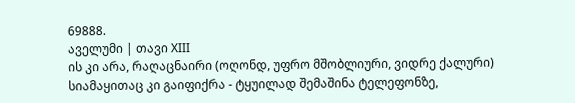69888.
აველუმი | თავი XIII
ის კი არა, რაღაცნაირი (ოღონდ, უფრო მშობლიური, ვიდრე ქალური) სიამაყითაც კი გაიფიქრა - ტყუილად შემაშინა ტელეფონზე,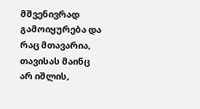მშვენივრად გამოიყურება და რაც მთავარია, თავისას მაინც არ იშლის,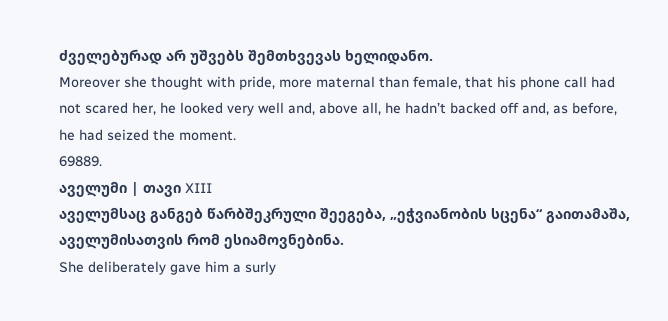ძველებურად არ უშვებს შემთხვევას ხელიდანო.
Moreover she thought with pride, more maternal than female, that his phone call had not scared her, he looked very well and, above all, he hadn’t backed off and, as before, he had seized the moment.
69889.
აველუმი | თავი XIII
აველუმსაც განგებ წარბშეკრული შეეგება, „ეჭვიანობის სცენა“ გაითამაშა, აველუმისათვის რომ ესიამოვნებინა.
She deliberately gave him a surly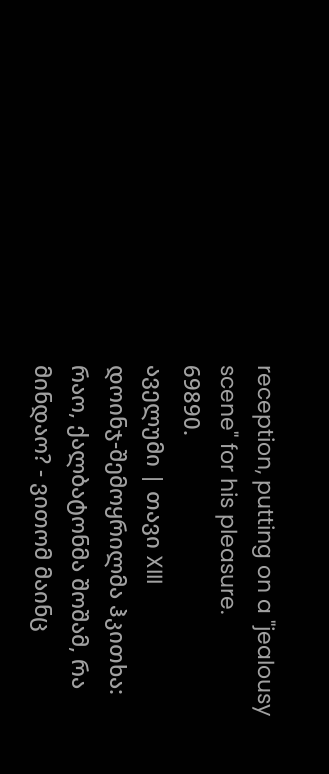reception, putting on a "jealousy scene" for his pleasure.
69890.
აველუმი | თავი XIII
დოინჯ-შემოყრილმა ჰკითხა: რაო, ქალბატონმა შოშამ, რა მინდაო? - ვითომ მაინც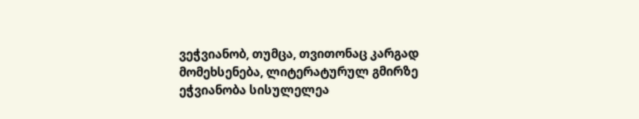ვეჭვიანობ, თუმცა, თვითონაც კარგად მომეხსენება, ლიტერატურულ გმირზე ეჭვიანობა სისულელეა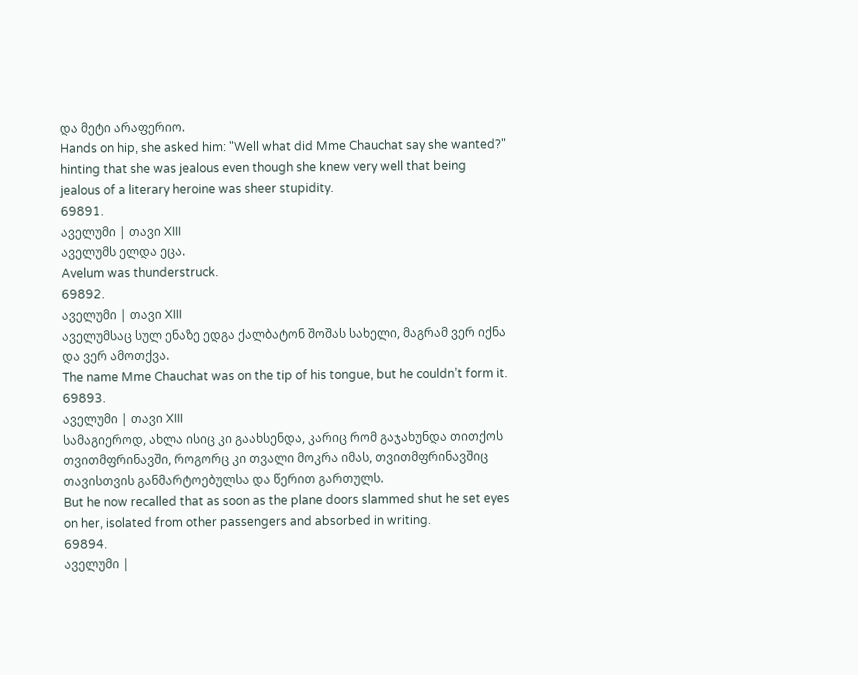და მეტი არაფერიო.
Hands on hip, she asked him: "Well what did Mme Chauchat say she wanted?" hinting that she was jealous even though she knew very well that being jealous of a literary heroine was sheer stupidity.
69891.
აველუმი | თავი XIII
აველუმს ელდა ეცა.
Avelum was thunderstruck.
69892.
აველუმი | თავი XIII
აველუმსაც სულ ენაზე ედგა ქალბატონ შოშას სახელი, მაგრამ ვერ იქნა და ვერ ამოთქვა.
The name Mme Chauchat was on the tip of his tongue, but he couldn’t form it.
69893.
აველუმი | თავი XIII
სამაგიეროდ, ახლა ისიც კი გაახსენდა, კარიც რომ გაჯახუნდა თითქოს თვითმფრინავში, როგორც კი თვალი მოკრა იმას, თვითმფრინავშიც თავისთვის განმარტოებულსა და წერით გართულს.
But he now recalled that as soon as the plane doors slammed shut he set eyes on her, isolated from other passengers and absorbed in writing.
69894.
აველუმი |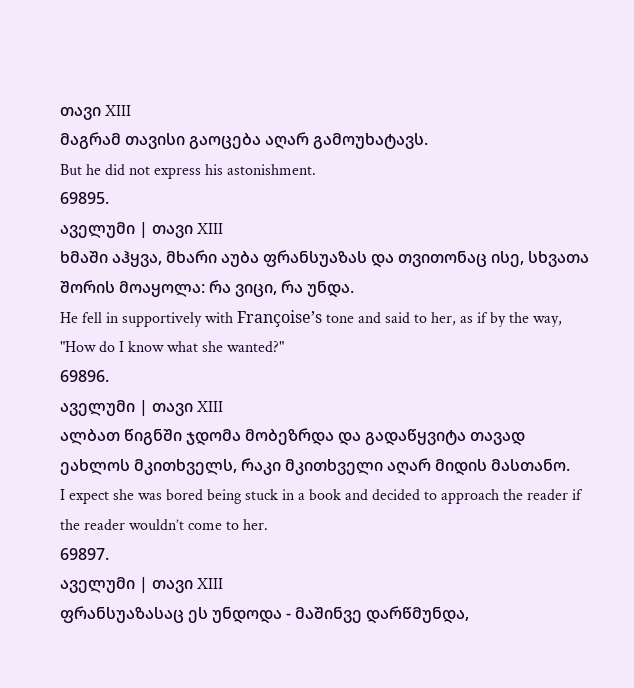თავი XIII
მაგრამ თავისი გაოცება აღარ გამოუხატავს.
But he did not express his astonishment.
69895.
აველუმი | თავი XIII
ხმაში აჰყვა, მხარი აუბა ფრანსუაზას და თვითონაც ისე, სხვათა შორის მოაყოლა: რა ვიცი, რა უნდა.
He fell in supportively with Françoise’s tone and said to her, as if by the way, "How do I know what she wanted?"
69896.
აველუმი | თავი XIII
ალბათ წიგნში ჯდომა მობეზრდა და გადაწყვიტა თავად ეახლოს მკითხველს, რაკი მკითხველი აღარ მიდის მასთანო.
I expect she was bored being stuck in a book and decided to approach the reader if the reader wouldn’t come to her.
69897.
აველუმი | თავი XIII
ფრანსუაზასაც ეს უნდოდა - მაშინვე დარწმუნდა,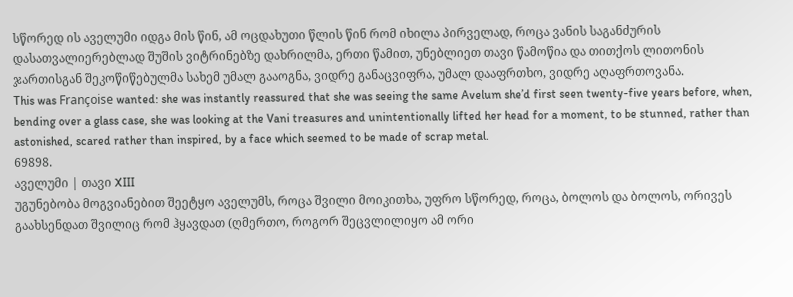სწორედ ის აველუმი იდგა მის წინ, ამ ოცდახუთი წლის წინ რომ იხილა პირველად, როცა ვანის საგანძურის დასათვალიერებლად შუშის ვიტრინებზე დახრილმა, ერთი წამით, უნებლიეთ თავი წამოწია და თითქოს ლითონის ჯართისგან შეკოწიწებულმა სახემ უმალ გააოგნა, ვიდრე განაცვიფრა, უმალ დააფრთხო, ვიდრე აღაფრთოვანა.
This was Françoise wanted: she was instantly reassured that she was seeing the same Avelum she’d first seen twenty-five years before, when, bending over a glass case, she was looking at the Vani treasures and unintentionally lifted her head for a moment, to be stunned, rather than astonished, scared rather than inspired, by a face which seemed to be made of scrap metal.
69898.
აველუმი | თავი XIII
უგუნებობა მოგვიანებით შეეტყო აველუმს, როცა შვილი მოიკითხა, უფრო სწორედ, როცა, ბოლოს და ბოლოს, ორივეს გაახსენდათ შვილიც რომ ჰყავდათ (ღმერთო, როგორ შეცვლილიყო ამ ორი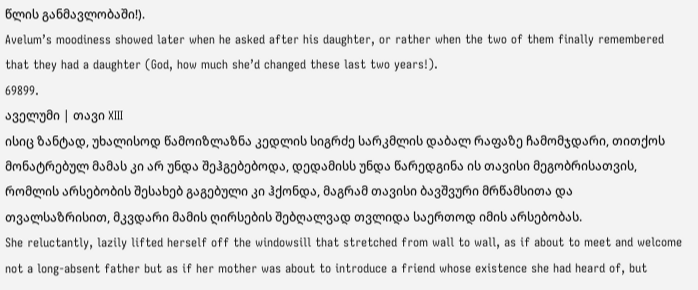წლის განმავლობაში!).
Avelum’s moodiness showed later when he asked after his daughter, or rather when the two of them finally remembered that they had a daughter (God, how much she’d changed these last two years!).
69899.
აველუმი | თავი XIII
ისიც ზანტად, უხალისოდ წამოიზლაზნა კედლის სიგრძე სარკმლის დაბალ რაფაზე ჩამომჯდარი, თითქოს მონატრებულ მამას კი არ უნდა შეჰგებებოდა, დედამისს უნდა წარედგინა ის თავისი მეგობრისათვის, რომლის არსებობის შესახებ გაგებული კი ჰქონდა, მაგრამ თავისი ბავშვური მრწამსითა და თვალსაზრისით, მკვდარი მამის ღირსების შებღალვად თვლიდა საერთოდ იმის არსებობას.
She reluctantly, lazily lifted herself off the windowsill that stretched from wall to wall, as if about to meet and welcome not a long-absent father but as if her mother was about to introduce a friend whose existence she had heard of, but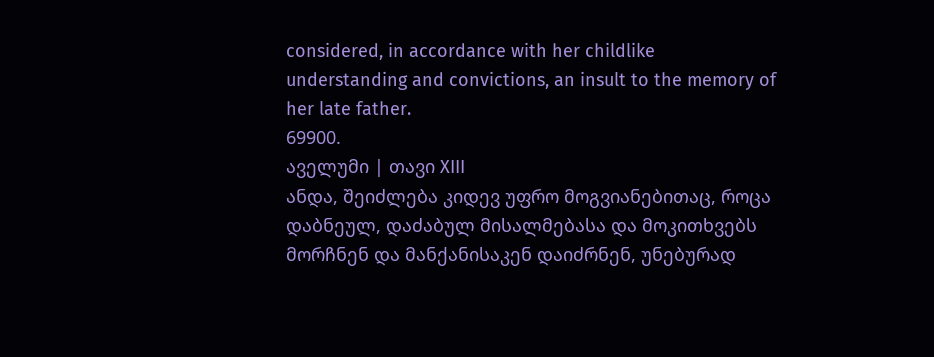considered, in accordance with her childlike understanding and convictions, an insult to the memory of her late father.
69900.
აველუმი | თავი XIII
ანდა, შეიძლება კიდევ უფრო მოგვიანებითაც, როცა დაბნეულ, დაძაბულ მისალმებასა და მოკითხვებს მორჩნენ და მანქანისაკენ დაიძრნენ, უნებურად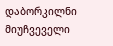დაბორკილნი მიუჩვეველი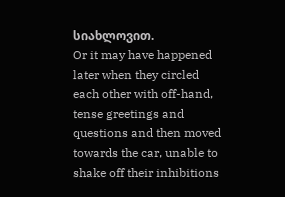სიახლოვით.
Or it may have happened later when they circled each other with off-hand, tense greetings and questions and then moved towards the car, unable to shake off their inhibitions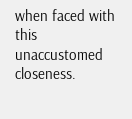when faced with this unaccustomed closeness.